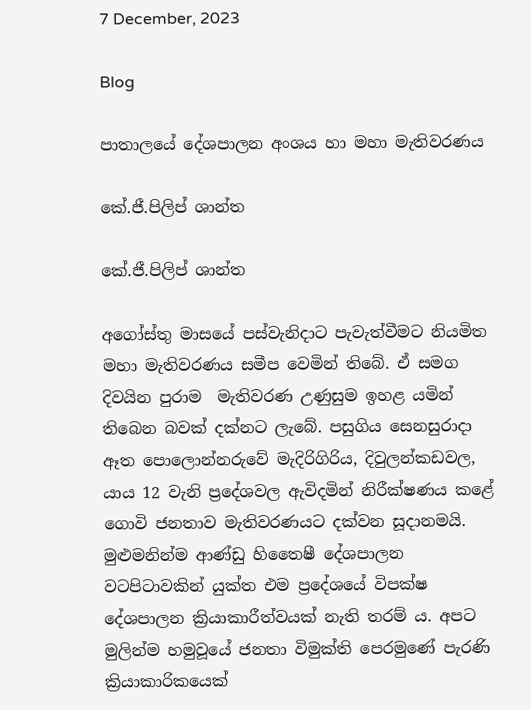7 December, 2023

Blog

පාතාලයේ දේශපාලන අංශය හා මහා මැතිවරණය

කේ.ජී.පිලිප් ශාන්ත

කේ.ජී.පිලිප් ශාන්ත

අගෝස්තු මාසයේ පස්වැනිදාට පැවැත්වීමට නියමිත මහා මැතිවරණය සමීප වෙමින් තිබේ. ඒ සමග දිවයින පුරාම  මැතිවරණ උණුසුම ඉහළ යමින් තිබෙන බවක් දක්නට ලැබේ. පසුගිය සෙනසුරාදා ඈත පොලොන්නරුවේ මැදිරිගිරිය, දිවුලන්කඩවල, යාය 12 වැනි ප්‍රදේශවල ඇවිදමින් නිරීක්ෂණය කළේ ගොවි ජනතාව මැතිවරණයට දක්වන සූදානමයි. මුළුමනින්ම ආණ්ඩු හිතෛෂී දේශපාලන වටපිටාවකින් යුක්ත එම ප්‍රදේශයේ විපක්ෂ දේශපාලන ක්‍රියාකාරීත්වයක් නැති තරම් ය. අපට මුලින්ම හමුවූයේ ජනතා විමුක්ති පෙරමුණේ පැරණි ක්‍රියාකාරිකයෙක්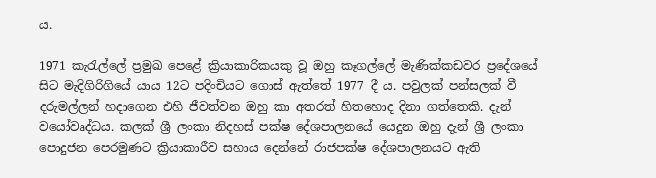ය.

1971 කැරැල්ලේ ප්‍රමුඛ පෙළේ ක්‍රියාකාරිකයකු වූ ඔහු කෑගල්ලේ මැණික්කඩවර ප්‍රදේශයේ සිට මැදිගිරිගියේ යාය 12ට පදිංචියට ගොස් ඇත්තේ 1977 දී ය. පවුලක් පන්සලක් වී දරුමල්ලන් හදාගෙන එහි ජීවත්වන ඔහු කා අතරත් හිතහොද දිනා ගත්තෙකි. දැන් වයෝවෘද්ධය. කලක් ශ්‍රී ලංකා නිදහස් පක්ෂ දේශපාලනයේ යෙදුන ඔහු දැන් ශ්‍රී ලංකා පොදුජන පෙරමුණට ක්‍රියාකාරීව සහාය දෙන්නේ රාජපක්ෂ දේශපාලනයට ඇති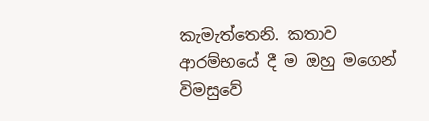කැමැත්තෙනි. කතාව ආරම්භයේ දී ම ඔහු මගෙන් විමසුවේ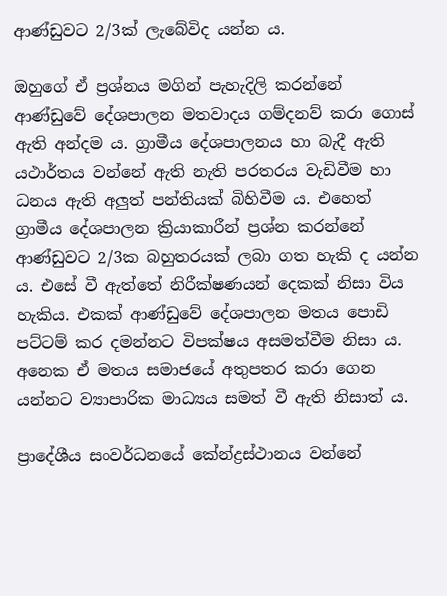ආණ්ඩුවට 2/3ක් ලැබේවිද යන්න ය.

ඔහුගේ ඒ ප්‍රශ්නය මගින් පැහැදිලි කරන්නේ ආණ්ඩුවේ දේශපාලන මතවාදය ගම්දනව් කරා ගොස් ඇති අන්දම ය. ග්‍රාමීය දේශපාලනය හා බැදී ඇති යථාර්තය වන්නේ ඇති නැති පරතරය වැඩිවීම හා ධනය ඇති අලුත් පන්තියක් බිහිවීම ය. එහෙත් ග්‍රාමීය දේශපාලන ක්‍රියාකාරීන් ප්‍රශ්න කරන්නේ ආණ්ඩුවට 2/3ක බහුතරයක් ලබා ගත හැකි ද යන්න ය. එසේ වී ඇත්තේ නිරීක්ෂණයන් දෙකක් නිසා විය හැකිය. එකක් ආණ්ඩුවේ දේශපාලන මතය පොඩි පට්ටම් කර දමන්නට විපක්ෂය අසමත්වීම නිසා ය. අනෙක ඒ මතය සමාජයේ අතුපතර කරා ගෙන යන්නට ව්‍යාපාරික මාධ්‍යය සමත් වී ඇති නිසාත් ය.

ප්‍රාදේශීය සංවර්ධනයේ කේන්ද්‍රස්ථානය වන්නේ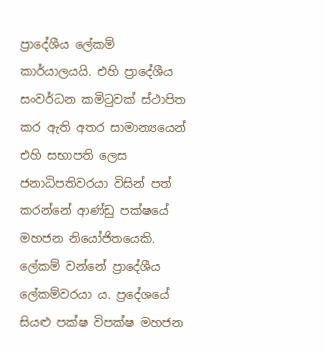ප්‍රාදේශීය ලේකම් කාර්යාලයයි. එහි ප්‍රාදේශීය සංවර්ධන කමිටුවක් ස්ථාපිත කර ඇති අතර සාමාන්‍යයෙන් එහි සභාපති ලෙස ජනාධිපතිවරයා විසින් පත් කරන්නේ ආණ්ඩු පක්ෂයේ මහජන නියෝජිතයෙකි. ලේකම් වන්නේ ප්‍රාදේශීය ලේකම්වරයා ය. ප්‍රදේශයේ සියළු පක්ෂ විපක්ෂ මහජන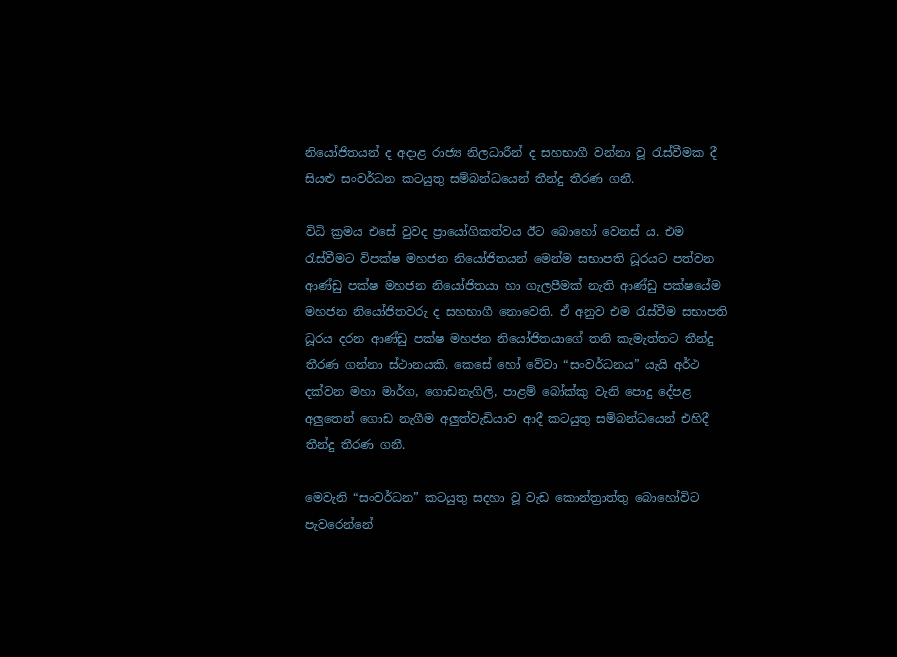නියෝජිතයන් ද අදාළ රාජ්‍ය නිලධාරීන් ද සහභාගී වන්නා වූ රැස්වීමක දී සියළු සංවර්ධන කටයුතු සම්බන්ධයෙන් තීන්දු තීරණ ගනී.

විධි ක්‍රමය එසේ වුවද ප්‍රායෝගිකත්වය ඊට බොහෝ වෙනස් ය. එම රැස්වීමට විපක්ෂ මහජන නියෝජිතයන් මෙන්ම සභාපති ධූරයට පත්වන ආණ්ඩු පක්ෂ මහජන නියෝජිතයා හා ගැලපීමක් නැති ආණ්ඩු පක්ෂයේම මහජන නියෝජිතවරු ද සහභාගී නොවෙති. ඒ අනුව එම රැස්වීම සභාපති ධූරය දරන ආණ්ඩු පක්ෂ මහජන නියෝජිතයාගේ තනි කැමැත්තට තීන්දු තීරණ ගන්නා ස්ථානයකි. කෙසේ හෝ වේවා “සංවර්ධනය” යැයි අර්ථ දක්වන මහා මාර්ග, ගොඩනැගිලි, පාළම් බෝක්කු වැනි පොදු දේපළ අලුතෙන් ගොඩ නැගීම අලුත්වැඩියාව ආදී කටයුතු සම්බන්ධයෙන් එහිදී තීන්දු තීරණ ගනී.

මෙවැනි “සංවර්ධන” කටයුතු සදහා වූ වැඩ කොන්ත්‍රාත්තු බොහෝවිට පැවරෙන්නේ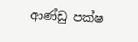ආණ්ඩු පක්ෂ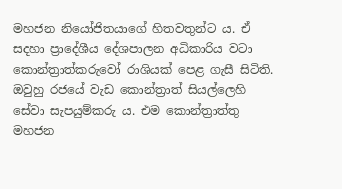මහජන නියෝජිතයාගේ හිතවතුන්ට ය. ඒ සදහා ප්‍රාදේශීය දේශපාලන අධිකාරිය වටා කොන්ත්‍රාත්කරුවෝ රාශියක් පෙළ ගැසී සිටිති. ඔවුහු රජයේ වැඩ කොන්ත්‍රාත් සියල්ලෙහි සේවා සැපයුම්කරු ය. එම කොන්ත්‍රාත්තු මහජන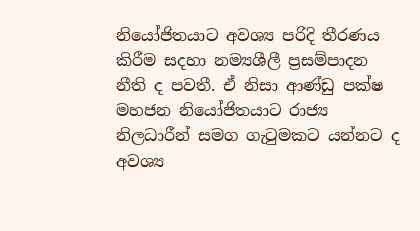නියෝජිතයාට අවශ්‍ය පරිදි තීරණය කිරීම සදහා නම්‍යශීලී ප්‍රසම්පාදන නීති ද පවතී. ඒ නිසා ආණ්ඩු පක්ෂ මහජන නියෝජිතයාට රාජ්‍ය නිලධාරීන් සමග ගැටුමකට යන්නට ද අවශ්‍ය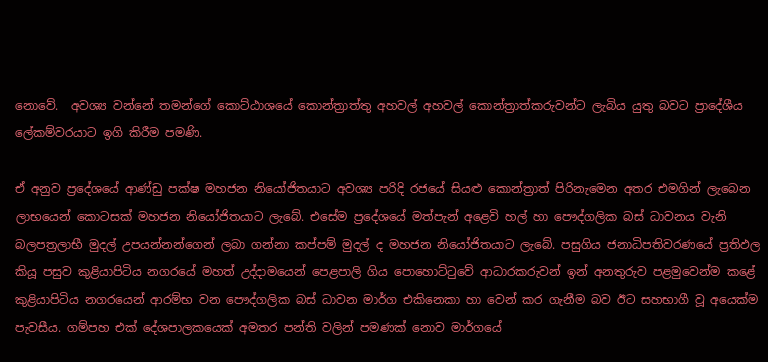නොවේ.  අවශ්‍ය වන්නේ තමන්ගේ කොට්ඨාශයේ කොන්ත්‍රාත්තු අහවල් අහවල් කොන්ත්‍රාත්කරුවන්ට ලැබිය යුතු බවට ප්‍රාදේශීය ලේකම්වරයාට ඉගි කිරීම පමණි.

ඒ අනුව ප්‍රදේශයේ ආණ්ඩු පක්ෂ මහජන නියෝජිතයාට අවශ්‍ය පරිදි රජයේ සියළු කොන්ත්‍රාත් පිරිනැමෙන අතර එමගින් ලැබෙන ලාභයෙන් කොටසක් මහජන නියෝජිතයාට ලැබේ. එසේම ප්‍රදේශයේ මත්පැන් අළෙවි හල් හා පෞද්ගලික බස් ධාවනය වැනි බලපත්‍රලාභී මුදල් උපයන්නන්ගෙන් ලබා ගන්නා කප්පම් මුදල් ද මහජන නියෝජිතයාට ලැබේ. පසුගිය ජනාධිපතිවරණයේ ප්‍රතිඵල කියූ පසුව කුළියාපිටිය නගරයේ මහත් උද්දාමයෙන් පෙළපාලි ගිය පොහොට්ටුවේ ආධාරකරුවන් ඉන් අනතුරුව පළමුවෙන්ම කළේ කුළියාපිටිය නගරයෙන් ආරම්භ වන පෞද්ගලික බස් ධාවන මාර්ග එකිනෙකා හා වෙන් කර ගැනීම බව ඊට සහභාගී වූ අයෙක්ම පැවසීය. ගම්පහ එක් දේශපාලකයෙක් අමතර පන්ති වලින් පමණක් නොව මාර්ගයේ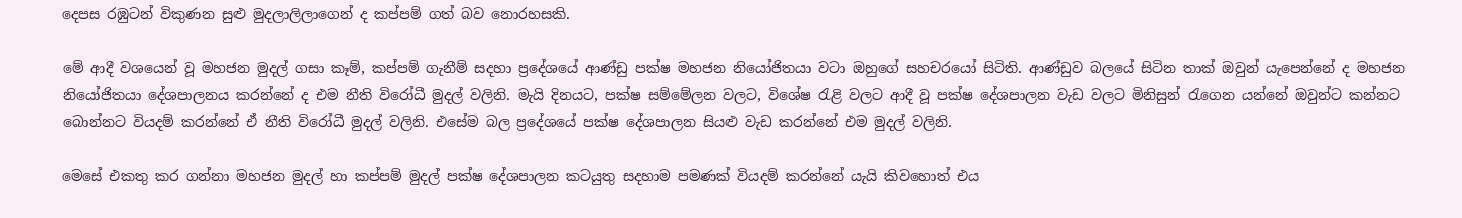දෙපස රඹුටන් විකුණන සුළු මුදලාලිලාගෙන් ද කප්පම් ගත් බව නොරහසකි.

මේ ආදී වශයෙන් වූ මහජන මුදල් ගසා කෑම්, කප්පම් ගැනීම් සදහා ප්‍රදේශයේ ආණ්ඩු පක්ෂ මහජන නියෝජිතයා වටා ඔහුගේ සහචරයෝ සිටිති. ආණ්ඩුව බලයේ සිටින තාක් ඔවුන් යැපෙන්නේ ද මහජන නියෝජිතයා දේශපාලනය කරන්නේ ද එම නීති විරෝධී මුදල් වලිනි. මැයි දිනයට, පක්ෂ සම්මේලන වලට, විශේෂ රැළි වලට ආදී වූ පක්ෂ දේශපාලන වැඩ වලට මිනිසුන් රැගෙන යන්නේ ඔවුන්ට කන්නට බොන්නට වියදම් කරන්නේ ඒ නීති විරෝධී මුදල් වලිනි. එසේම බල ප්‍රදේශයේ පක්ෂ දේශපාලන සියළු වැඩ කරන්නේ එම මුදල් වලිනි.

මෙසේ එකතු කර ගන්නා මහජන මුදල් හා කප්පම් මුදල් පක්ෂ දේශපාලන කටයුතු සදහාම පමණක් වියදම් කරන්නේ යැයි කිවහොත් එය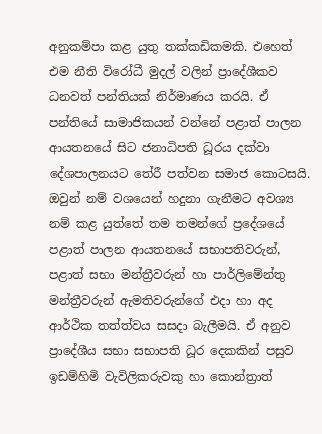අනුකම්පා කළ යුතු තක්කඩිකමකි. එහෙත් එම නීති විරෝධී මුදල් වලින් ප්‍රාදේශීකව ධනවත් පන්තියක් නිර්මාණය කරයි. ඒ පන්තියේ සාමාජිකයන් වන්නේ පළාත් පාලන ආයතනයේ සිට ජනාධිපති ධූරය දක්වා දේශපාලනයට තේරී පත්වන සමාජ කොටසයි. ඔවුන් නම් වශයෙන් හදුනා ගැනීමට අවශ්‍ය නම් කළ යුත්තේ තම තමන්ගේ ප්‍රදේශයේ පළාත් පාලන ආයතනයේ සභාපතිවරුන්, පළාත් සභා මන්ත්‍රීවරුන් හා පාර්ලිමේන්තු මන්ත්‍රීවරුන් ඇමතිවරුන්ගේ එදා හා අද ආර්ථික තත්ත්වය සසදා බැලීමයි. ඒ අනුව ප්‍රාදේශීය සභා සභාපති ධූර දෙකකින් පසුව ඉඩම්හිමි වැවිලිකරුවකු හා කොන්ත්‍රාත්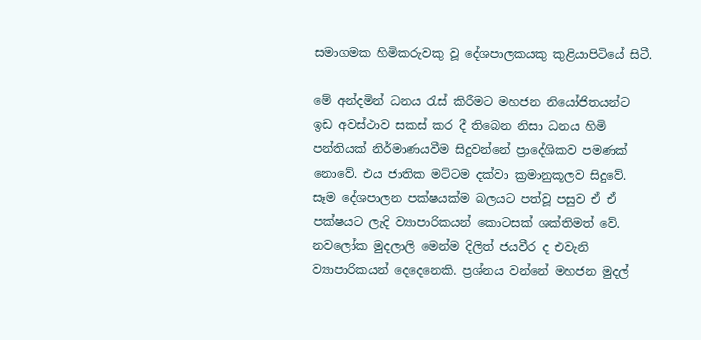සමාගමක හිමිකරුවකු වූ දේශපාලකයකු කුළියාපිටියේ සිටී.

මේ අන්දමින් ධනය රැස් කිරීමට මහජන නියෝජිතයන්ට ඉඩ අවස්ථාව සකස් කර දී තිබෙන නිසා ධනය හිමි පන්තියක් නිර්මාණයවීම සිදුවන්නේ ප්‍රාදේශිකව පමණක් නොවේ. එය ජාතික මට්ටම දක්වා ක්‍රමානුකූලව සිදුවේ. සෑම දේශපාලන පක්ෂයක්ම බලයට පත්වූ පසුව ඒ ඒ පක්ෂයට ලැදි ව්‍යාපාරිකයන් කොටසක් ශක්තිමත් වේ.  නවලෝක මුදලාලි මෙන්ම දිලිත් ජයවීර ද එවැනි ව්‍යාපාරිකයන් දෙදෙනෙකි. ප්‍රශ්නය වන්නේ මහජන මුදල්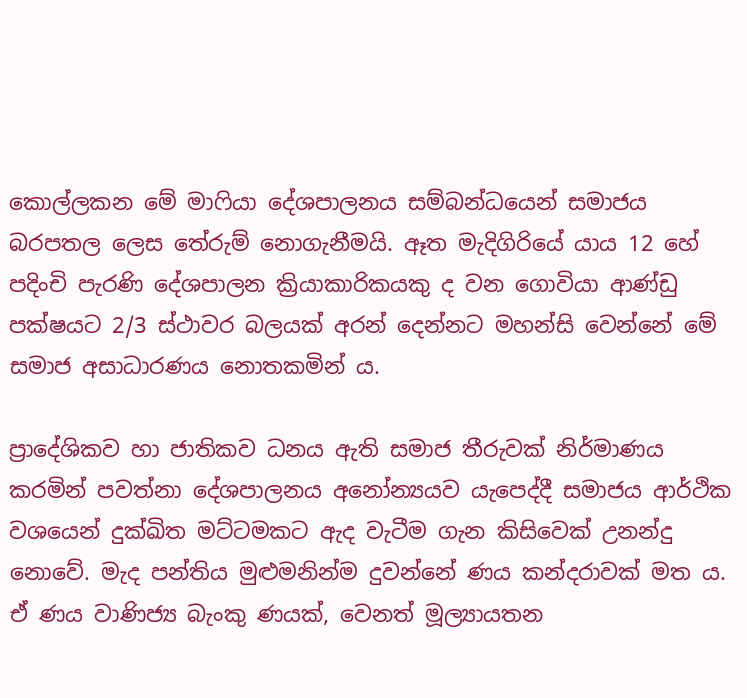කොල්ලකන මේ මාෆියා දේශපාලනය සම්බන්ධයෙන් සමාජය බරපතල ලෙස තේරුම් නොගැනීමයි. ඈත මැදිගිරියේ යාය 12 හේ පදිංචි පැරණි දේශපාලන ක්‍රියාකාරිකයකු ද වන ගොවියා ආණ්ඩු පක්ෂයට 2/3 ස්ථාවර බලයක් අරන් දෙන්නට මහන්සි වෙන්නේ මේ සමාජ අසාධාරණය නොතකමින් ය.

ප්‍රාදේශිකව හා ජාතිකව ධනය ඇති සමාජ තීරුවක් නිර්මාණය කරමින් පවත්නා දේශපාලනය අනෝන්‍යයව යැපෙද්දී සමාජය ආර්ථික වශයෙන් දුක්ඛිත මට්ටමකට ඇද වැටීම ගැන කිසිවෙක් උනන්දු නොවේ. මැද පන්තිය මුළුමනින්ම දුවන්නේ ණය කන්දරාවක් මත ය. ඒ ණය වාණිජ්‍ය බැංකු ණයක්, වෙනත් මූල්‍යායතන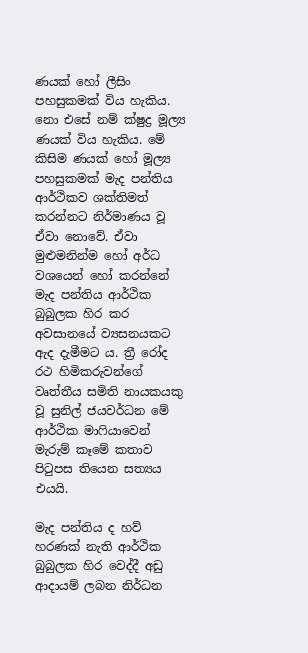ණයක් හෝ ලීසිං පහසුකමක් විය හැකිය. නො එසේ නම් ක්ෂුද්‍ර මූල්‍ය ණයක් විය හැකිය. මේ කිසිම ණයක් හෝ මූල්‍ය පහසුකමක් මැද පන්තිය ආර්ථිකව ශක්තිමත් කරන්නට නිර්මාණය වූ ඒවා නොවේ. ඒවා මුළුමනින්ම හෝ අර්ධ වශයෙන් හෝ කරන්නේ මැද පන්තිය ආර්ථික බුබුලක හිර කර අවසානයේ ව්‍යසනයකට ඇද දැමීමට ය. ත්‍රී රෝද රථ හිමිකරුවන්ගේ වෘත්තීය සමිති නායකයකු වූ සුනිල් ජයවර්ධන මේ ආර්ථික මාෆියාවෙන් මැරුම් කෑමේ කතාව පිටුපස තියෙන සත්‍යය එයයි.

මැද පන්තිය ද හව් හරණක් නැති ආර්ථික බුබුලක හිර වෙද්දී අඩු ආදායම් ලබන නිර්ධන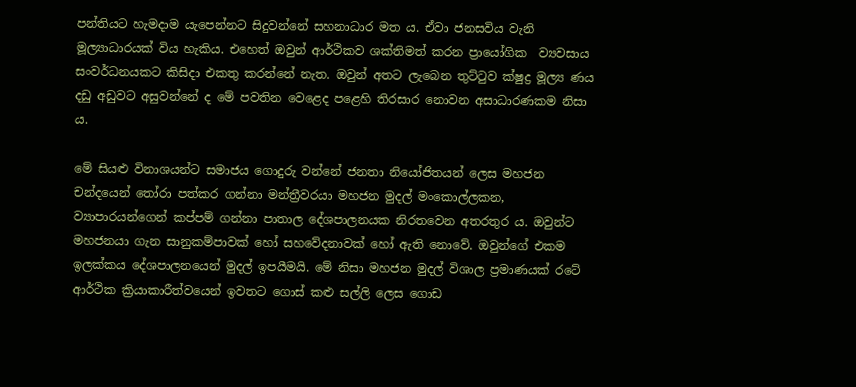පන්තියට හැමදාම යැපෙන්නට සිදුවන්නේ සහනාධාර මත ය. ඒවා ජනසවිය වැනි මූල්‍යාධාරයක් විය හැකිය. එහෙත් ඔවුන් ආර්ථිකව ශක්තිමත් කරන ප්‍රායෝගික  ව්‍යවසාය සංවර්ධනයකට කිසිදා එකතු කරන්නේ නැත. ඔවුන් අතට ලැබෙන තුට්ටුව ක්ෂුද්‍ර මූල්‍ය ණය දඩු අඩුවට අසුවන්නේ ද මේ පවතින වෙළෙද පළෙහි තිරසාර නොවන අසාධාරණකම නිසා ය.

මේ සියළු විනාශයන්ට සමාජය ගොදුරු වන්නේ ජනතා නියෝජිතයන් ලෙස මහජන චන්දයෙන් තෝරා පත්කර ගන්නා මන්ත්‍රීවරයා මහජන මුදල් මංකොල්ලකන, ව්‍යාපාරයන්ගෙන් කප්පම් ගන්නා පාතාල දේශපාලනයක නිරතවෙන අතරතුර ය. ඔවුන්ට මහජනයා ගැන සානුකම්පාවක් හෝ සහවේදනාවක් හෝ ඇති නොවේ. ඔවුන්ගේ එකම ඉලක්කය දේශපාලනයෙන් මුදල් ඉපයීමයි. මේ නිසා මහජන මුදල් විශාල ප්‍රමාණයක් රටේ ආර්ථික ක්‍රියාකාරීත්වයෙන් ඉවතට ගොස් කළු සල්ලි ලෙස ගොඩ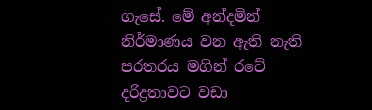ගැසේ. මේ අන්දමින් නිර්මාණය වන ඇති නැති පරතරය මගින් රටේ දරිද්‍රතාවට වඩා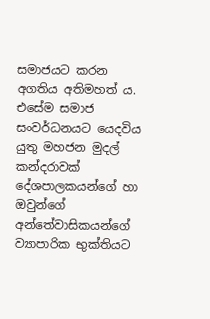සමාජයට කරන අගතිය අතිමහත් ය. එසේම සමාජ සංවර්ධනයට යෙදවිය යුතු මහජන මුදල් කන්දරාවක් දේශපාලකයන්ගේ හා ඔවුන්ගේ අන්තේවාසිකයන්ගේ ව්‍යාපාරික භුක්තියට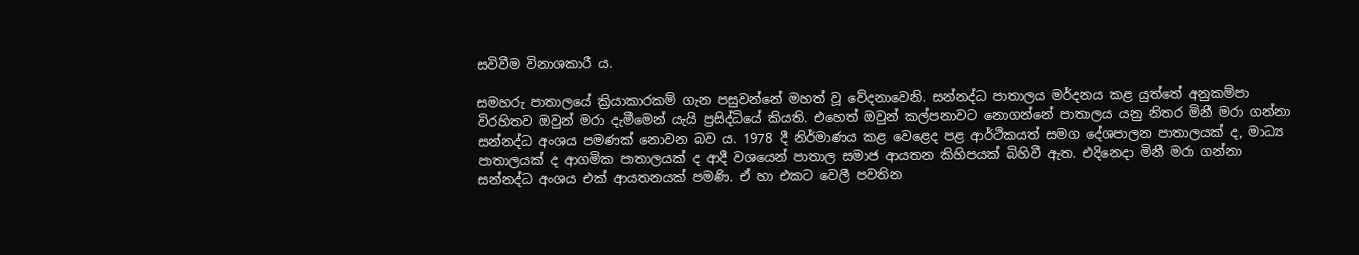සවිවීම විනාශකාරී ය.

සමහරු පාතාලයේ ක්‍රියාකාරකම් ගැන පසුවන්නේ මහත් වූ වේදනාවෙනි. සන්නද්ධ පාතාලය මර්දනය කළ යුත්තේ අනුකම්පා විරහිතව ඔවුන් මරා දැමීමෙන් යැයි ප්‍රසිද්ධියේ කියති. එහෙත් ඔවුන් කල්පනාවට නොගන්නේ පාතාලය යනු නිතර මිනී මරා ගන්නා සන්නද්ධ අංශය පමණක් නොවන බව ය. 1978 දී නිර්මාණය කළ වෙළෙද පළ ආර්ථිකයත් සමග දේශපාලන පාතාලයක් ද, මාධ්‍ය පාතාලයක් ද ආගමික පාතාලයක් ද ආදී වශයෙන් පාතාල සමාජ ආයතන කිහිපයක් බිහිවී ඇත. එදිනෙදා මිනී මරා ගන්නා සන්නද්ධ අංශය එක් ආයතනයක් පමණි. ඒ හා එකට වෙලී පවතින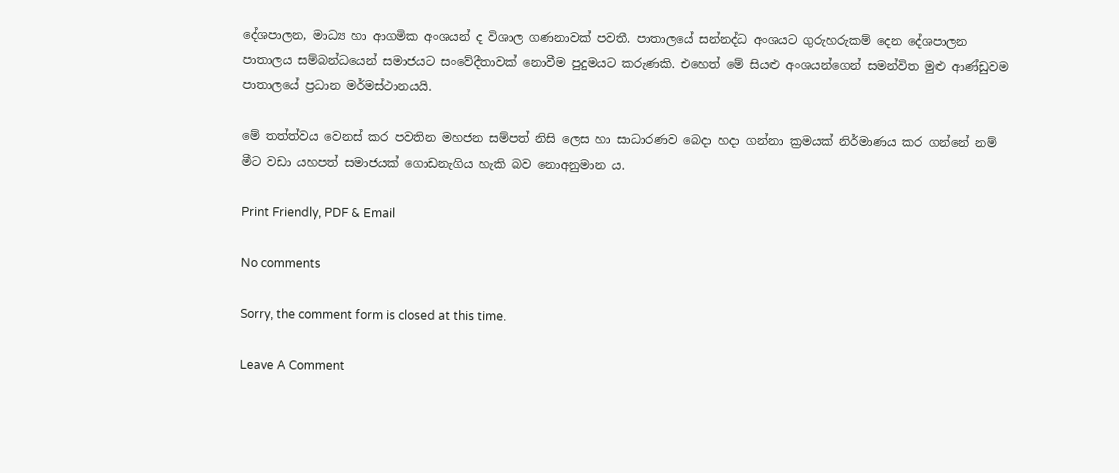දේශපාලන, මාධ්‍ය හා ආගමික අංශයන් ද විශාල ගණනාවක් පවතී. පාතාලයේ සන්නද්ධ අංශයට ගුරුහරුකම් දෙන දේශපාලන පාතාලය සම්බන්ධයෙන් සමාජයට සංවේදීතාවක් නොවීම පුදුමයට කරුණකි. එහෙත් මේ සියළු අංශයන්ගෙන් සමන්විත මුළු ආණ්ඩුවම පාතාලයේ ප්‍රධාන මර්මස්ථානයයි.

මේ තත්ත්වය වෙනස් කර පවතින මහජන සම්පත් නිසි ලෙස හා සාධාරණව බෙදා හදා ගන්නා ක්‍රමයක් නිර්මාණය කර ගන්නේ නම් මීට වඩා යහපත් සමාජයක් ගොඩනැගිය හැකි බව නොඅනුමාන ය.

Print Friendly, PDF & Email

No comments

Sorry, the comment form is closed at this time.

Leave A Comment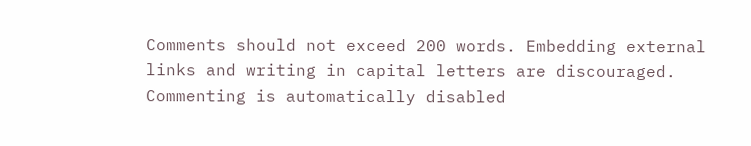Comments should not exceed 200 words. Embedding external links and writing in capital letters are discouraged. Commenting is automatically disabled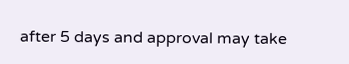after 5 days and approval may take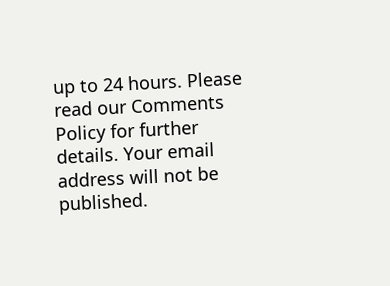up to 24 hours. Please read our Comments Policy for further details. Your email address will not be published.